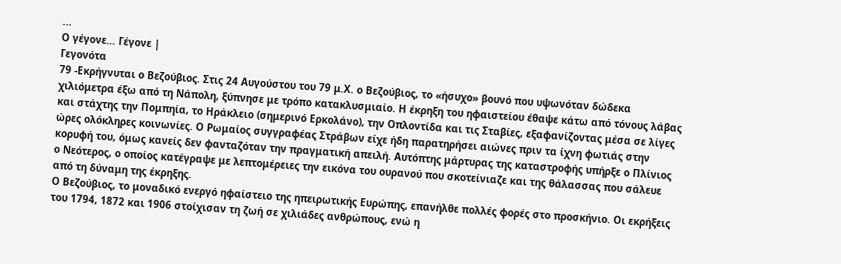...
Ο γέγονε… Γέγονε |
Γεγονότα
79 -Εκρήγνυται ο Βεζούβιος. Στις 24 Αυγούστου του 79 μ.Χ. ο Βεζούβιος, το «ήσυχο» βουνό που υψωνόταν δώδεκα χιλιόμετρα έξω από τη Νάπολη, ξύπνησε με τρόπο κατακλυσμιαίο. Η έκρηξη του ηφαιστείου έθαψε κάτω από τόνους λάβας και στάχτης την Πομπηία, το Ηράκλειο (σημερινό Ερκολάνο), την Οπλοντίδα και τις Σταβίες, εξαφανίζοντας μέσα σε λίγες ώρες ολόκληρες κοινωνίες. Ο Ρωμαίος συγγραφέας Στράβων είχε ήδη παρατηρήσει αιώνες πριν τα ίχνη φωτιάς στην κορυφή του, όμως κανείς δεν φανταζόταν την πραγματική απειλή. Αυτόπτης μάρτυρας της καταστροφής υπήρξε ο Πλίνιος ο Νεότερος, ο οποίος κατέγραψε με λεπτομέρειες την εικόνα του ουρανού που σκοτείνιαζε και της θάλασσας που σάλευε από τη δύναμη της έκρηξης.
Ο Βεζούβιος, το μοναδικό ενεργό ηφαίστειο της ηπειρωτικής Ευρώπης, επανήλθε πολλές φορές στο προσκήνιο. Οι εκρήξεις του 1794, 1872 και 1906 στοίχισαν τη ζωή σε χιλιάδες ανθρώπους, ενώ η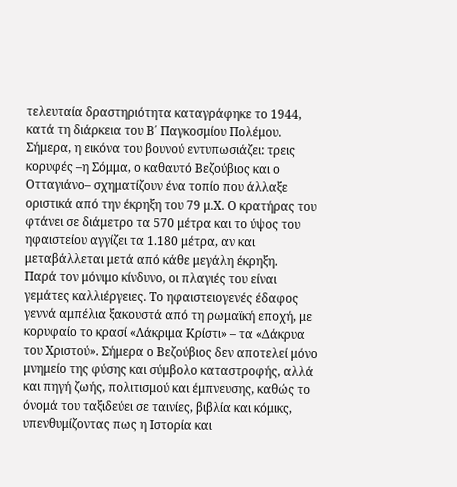τελευταία δραστηριότητα καταγράφηκε το 1944, κατά τη διάρκεια του Β΄ Παγκοσμίου Πολέμου. Σήμερα, η εικόνα του βουνού εντυπωσιάζει: τρεις κορυφές –η Σόμμα, ο καθαυτό Βεζούβιος και ο Οτταγιάνο– σχηματίζουν ένα τοπίο που άλλαξε οριστικά από την έκρηξη του 79 μ.Χ. Ο κρατήρας του φτάνει σε διάμετρο τα 570 μέτρα και το ύψος του ηφαιστείου αγγίζει τα 1.180 μέτρα, αν και μεταβάλλεται μετά από κάθε μεγάλη έκρηξη.
Παρά τον μόνιμο κίνδυνο, οι πλαγιές του είναι γεμάτες καλλιέργειες. Το ηφαιστειογενές έδαφος γεννά αμπέλια ξακουστά από τη ρωμαϊκή εποχή, με κορυφαίο το κρασί «Λάκριμα Κρίστι» – τα «Δάκρυα του Χριστού». Σήμερα ο Βεζούβιος δεν αποτελεί μόνο μνημείο της φύσης και σύμβολο καταστροφής, αλλά και πηγή ζωής, πολιτισμού και έμπνευσης, καθώς το όνομά του ταξιδεύει σε ταινίες, βιβλία και κόμικς, υπενθυμίζοντας πως η Ιστορία και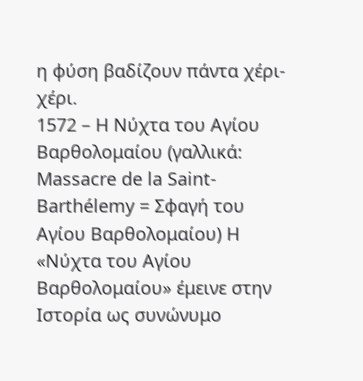η φύση βαδίζουν πάντα χέρι-χέρι.
1572 – Η Νύχτα του Αγίου Βαρθολομαίου (γαλλικά: Massacre de la Saint-Barthélemy = Σφαγή του Αγίου Βαρθολομαίου) Η «Νύχτα του Αγίου Βαρθολομαίου» έμεινε στην Ιστορία ως συνώνυμο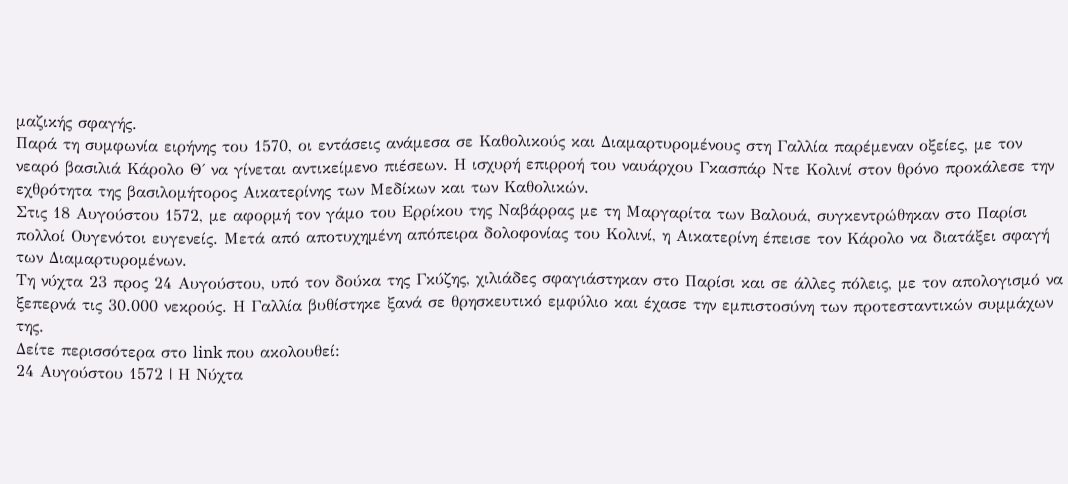μαζικής σφαγής.
Παρά τη συμφωνία ειρήνης του 1570, οι εντάσεις ανάμεσα σε Καθολικούς και Διαμαρτυρομένους στη Γαλλία παρέμεναν οξείες, με τον νεαρό βασιλιά Κάρολο Θ΄ να γίνεται αντικείμενο πιέσεων. Η ισχυρή επιρροή του ναυάρχου Γκασπάρ Ντε Κολινί στον θρόνο προκάλεσε την εχθρότητα της βασιλομήτορος Αικατερίνης των Μεδίκων και των Καθολικών.
Στις 18 Αυγούστου 1572, με αφορμή τον γάμο του Ερρίκου της Ναβάρρας με τη Μαργαρίτα των Βαλουά, συγκεντρώθηκαν στο Παρίσι πολλοί Ουγενότοι ευγενείς. Μετά από αποτυχημένη απόπειρα δολοφονίας του Κολινί, η Αικατερίνη έπεισε τον Κάρολο να διατάξει σφαγή των Διαμαρτυρομένων.
Τη νύχτα 23 προς 24 Αυγούστου, υπό τον δούκα της Γκύζης, χιλιάδες σφαγιάστηκαν στο Παρίσι και σε άλλες πόλεις, με τον απολογισμό να ξεπερνά τις 30.000 νεκρούς. Η Γαλλία βυθίστηκε ξανά σε θρησκευτικό εμφύλιο και έχασε την εμπιστοσύνη των προτεσταντικών συμμάχων της.
Δείτε περισσότερα στο link που ακολουθεί:
24 Αυγούστου 1572 | Η Νύχτα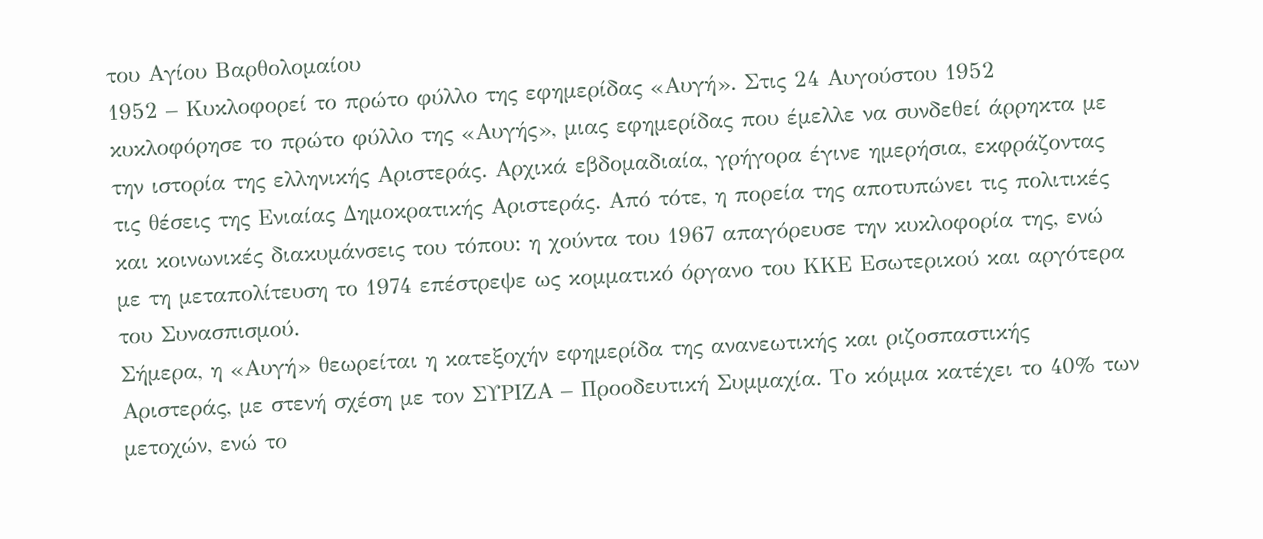του Αγίου Βαρθολομαίου
1952 – Κυκλοφορεί το πρώτο φύλλο της εφημερίδας «Αυγή». Στις 24 Αυγούστου 1952 κυκλοφόρησε το πρώτο φύλλο της «Αυγής», μιας εφημερίδας που έμελλε να συνδεθεί άρρηκτα με την ιστορία της ελληνικής Αριστεράς. Αρχικά εβδομαδιαία, γρήγορα έγινε ημερήσια, εκφράζοντας τις θέσεις της Ενιαίας Δημοκρατικής Αριστεράς. Από τότε, η πορεία της αποτυπώνει τις πολιτικές και κοινωνικές διακυμάνσεις του τόπου: η χούντα του 1967 απαγόρευσε την κυκλοφορία της, ενώ με τη μεταπολίτευση το 1974 επέστρεψε ως κομματικό όργανο του ΚΚΕ Εσωτερικού και αργότερα του Συνασπισμού.
Σήμερα, η «Αυγή» θεωρείται η κατεξοχήν εφημερίδα της ανανεωτικής και ριζοσπαστικής Αριστεράς, με στενή σχέση με τον ΣΥΡΙΖΑ – Προοδευτική Συμμαχία. Το κόμμα κατέχει το 40% των μετοχών, ενώ το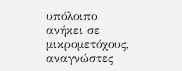υπόλοιπο ανήκει σε μικρομετόχους, αναγνώστες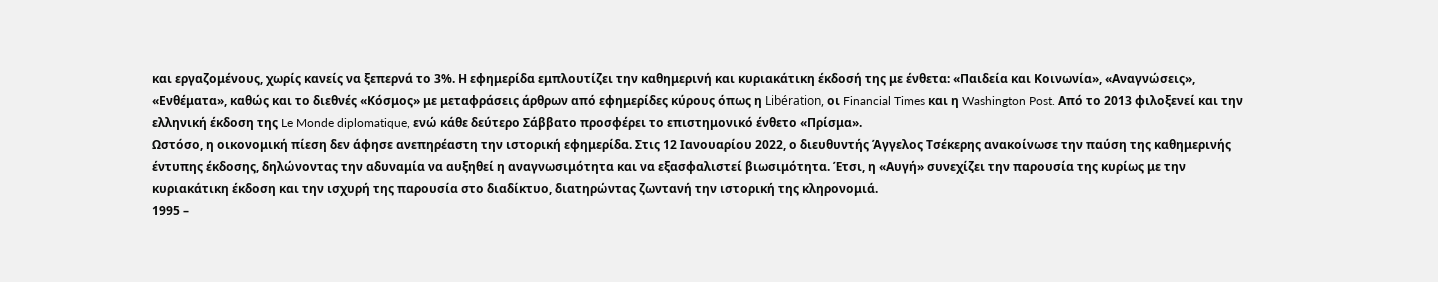και εργαζομένους, χωρίς κανείς να ξεπερνά το 3%. Η εφημερίδα εμπλουτίζει την καθημερινή και κυριακάτικη έκδοσή της με ένθετα: «Παιδεία και Κοινωνία», «Αναγνώσεις», «Ενθέματα», καθώς και το διεθνές «Κόσμος» με μεταφράσεις άρθρων από εφημερίδες κύρους όπως η Libération, οι Financial Times και η Washington Post. Από το 2013 φιλοξενεί και την ελληνική έκδοση της Le Monde diplomatique, ενώ κάθε δεύτερο Σάββατο προσφέρει το επιστημονικό ένθετο «Πρίσμα».
Ωστόσο, η οικονομική πίεση δεν άφησε ανεπηρέαστη την ιστορική εφημερίδα. Στις 12 Ιανουαρίου 2022, ο διευθυντής Άγγελος Τσέκερης ανακοίνωσε την παύση της καθημερινής έντυπης έκδοσης, δηλώνοντας την αδυναμία να αυξηθεί η αναγνωσιμότητα και να εξασφαλιστεί βιωσιμότητα. Έτσι, η «Αυγή» συνεχίζει την παρουσία της κυρίως με την κυριακάτικη έκδοση και την ισχυρή της παρουσία στο διαδίκτυο, διατηρώντας ζωντανή την ιστορική της κληρονομιά.
1995 –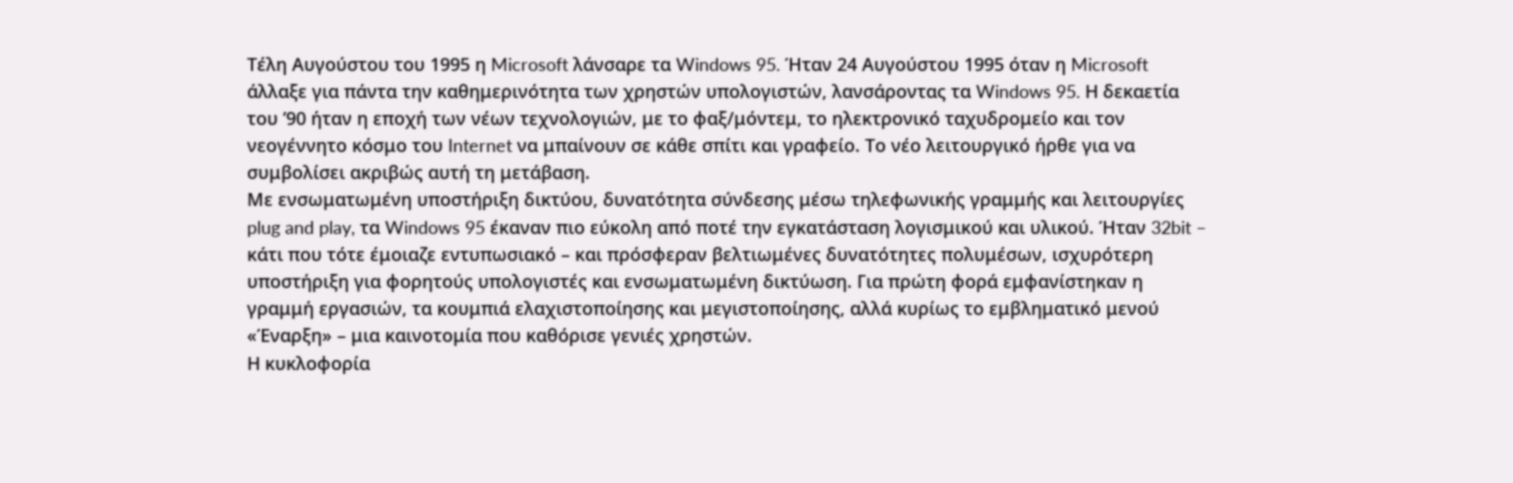Τέλη Αυγούστου του 1995 η Microsoft λάνσαρε τα Windows 95. Ήταν 24 Αυγούστου 1995 όταν η Microsoft άλλαξε για πάντα την καθημερινότητα των χρηστών υπολογιστών, λανσάροντας τα Windows 95. Η δεκαετία του ’90 ήταν η εποχή των νέων τεχνολογιών, με το φαξ/μόντεμ, το ηλεκτρονικό ταχυδρομείο και τον νεογέννητο κόσμο του Internet να μπαίνουν σε κάθε σπίτι και γραφείο. Το νέο λειτουργικό ήρθε για να συμβολίσει ακριβώς αυτή τη μετάβαση.
Με ενσωματωμένη υποστήριξη δικτύου, δυνατότητα σύνδεσης μέσω τηλεφωνικής γραμμής και λειτουργίες plug and play, τα Windows 95 έκαναν πιο εύκολη από ποτέ την εγκατάσταση λογισμικού και υλικού. Ήταν 32bit – κάτι που τότε έμοιαζε εντυπωσιακό – και πρόσφεραν βελτιωμένες δυνατότητες πολυμέσων, ισχυρότερη υποστήριξη για φορητούς υπολογιστές και ενσωματωμένη δικτύωση. Για πρώτη φορά εμφανίστηκαν η γραμμή εργασιών, τα κουμπιά ελαχιστοποίησης και μεγιστοποίησης, αλλά κυρίως το εμβληματικό μενού «Έναρξη» – μια καινοτομία που καθόρισε γενιές χρηστών.
Η κυκλοφορία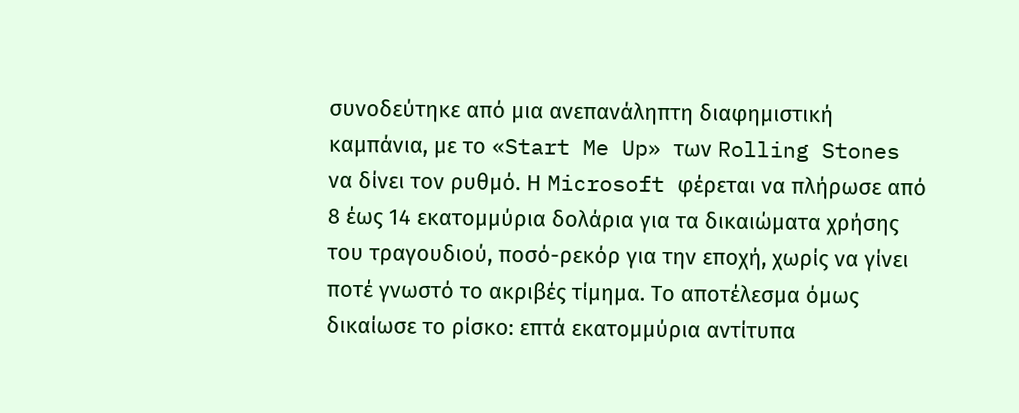συνοδεύτηκε από μια ανεπανάληπτη διαφημιστική καμπάνια, με το «Start Me Up» των Rolling Stones να δίνει τον ρυθμό. Η Microsoft φέρεται να πλήρωσε από 8 έως 14 εκατομμύρια δολάρια για τα δικαιώματα χρήσης του τραγουδιού, ποσό-ρεκόρ για την εποχή, χωρίς να γίνει ποτέ γνωστό το ακριβές τίμημα. Το αποτέλεσμα όμως δικαίωσε το ρίσκο: επτά εκατομμύρια αντίτυπα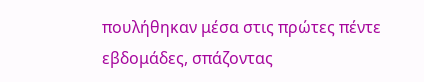πουλήθηκαν μέσα στις πρώτες πέντε εβδομάδες, σπάζοντας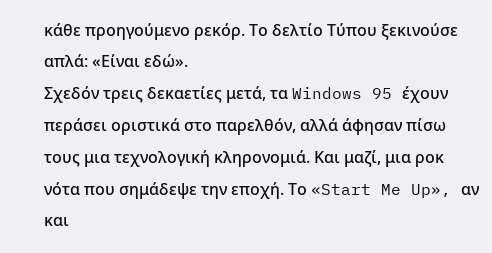κάθε προηγούμενο ρεκόρ. Το δελτίο Τύπου ξεκινούσε απλά: «Είναι εδώ».
Σχεδόν τρεις δεκαετίες μετά, τα Windows 95 έχουν περάσει οριστικά στο παρελθόν, αλλά άφησαν πίσω τους μια τεχνολογική κληρονομιά. Και μαζί, μια ροκ νότα που σημάδεψε την εποχή. Το «Start Me Up», αν και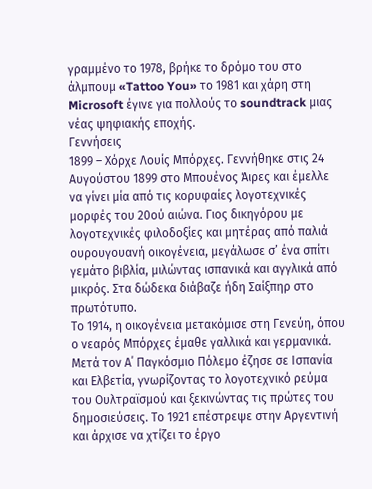γραμμένο το 1978, βρήκε το δρόμο του στο άλμπουμ «Tattoo You» το 1981 και χάρη στη Microsoft έγινε για πολλούς το soundtrack μιας νέας ψηφιακής εποχής.
Γεννήσεις
1899 – Χόρχε Λουίς Μπόρχες. Γεννήθηκε στις 24 Αυγούστου 1899 στο Μπουένος Άιρες και έμελλε να γίνει μία από τις κορυφαίες λογοτεχνικές μορφές του 20ού αιώνα. Γιος δικηγόρου με λογοτεχνικές φιλοδοξίες και μητέρας από παλιά ουρουγουανή οικογένεια, μεγάλωσε σ’ ένα σπίτι γεμάτο βιβλία, μιλώντας ισπανικά και αγγλικά από μικρός. Στα δώδεκα διάβαζε ήδη Σαίξπηρ στο πρωτότυπο.
Το 1914, η οικογένεια μετακόμισε στη Γενεύη, όπου ο νεαρός Μπόρχες έμαθε γαλλικά και γερμανικά. Μετά τον Α΄ Παγκόσμιο Πόλεμο έζησε σε Ισπανία και Ελβετία, γνωρίζοντας το λογοτεχνικό ρεύμα του Ουλτραϊσμού και ξεκινώντας τις πρώτες του δημοσιεύσεις. Το 1921 επέστρεψε στην Αργεντινή και άρχισε να χτίζει το έργο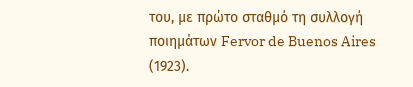του, με πρώτο σταθμό τη συλλογή ποιημάτων Fervor de Buenos Aires (1923).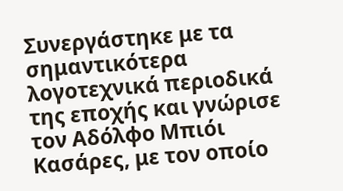Συνεργάστηκε με τα σημαντικότερα λογοτεχνικά περιοδικά της εποχής και γνώρισε τον Αδόλφο Μπιόι Κασάρες, με τον οποίο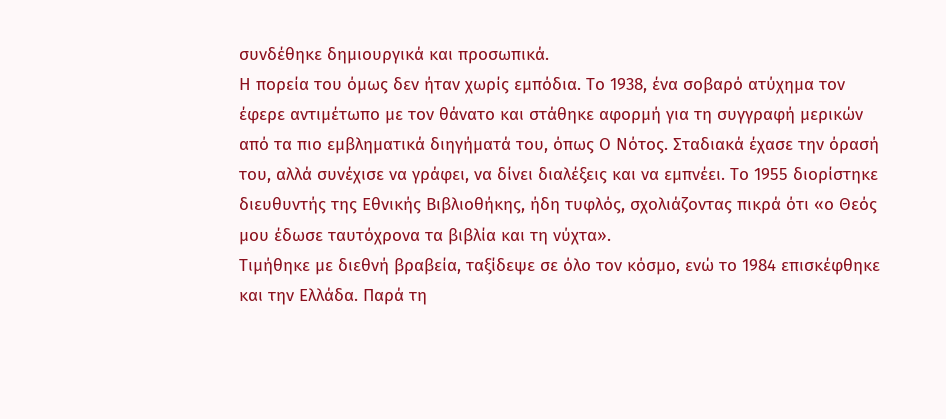συνδέθηκε δημιουργικά και προσωπικά.
Η πορεία του όμως δεν ήταν χωρίς εμπόδια. Το 1938, ένα σοβαρό ατύχημα τον έφερε αντιμέτωπο με τον θάνατο και στάθηκε αφορμή για τη συγγραφή μερικών από τα πιο εμβληματικά διηγήματά του, όπως Ο Νότος. Σταδιακά έχασε την όρασή του, αλλά συνέχισε να γράφει, να δίνει διαλέξεις και να εμπνέει. Το 1955 διορίστηκε διευθυντής της Εθνικής Βιβλιοθήκης, ήδη τυφλός, σχολιάζοντας πικρά ότι «ο Θεός μου έδωσε ταυτόχρονα τα βιβλία και τη νύχτα».
Τιμήθηκε με διεθνή βραβεία, ταξίδεψε σε όλο τον κόσμο, ενώ το 1984 επισκέφθηκε και την Ελλάδα. Παρά τη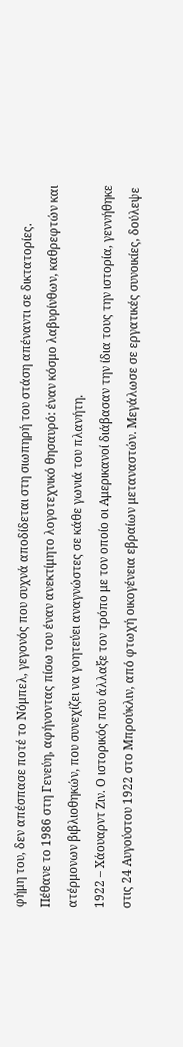φήμη του, δεν απέσπασε ποτέ το Νόμπελ, γεγονός που συχνά αποδίδεται στη σιωπηρή του στάση απέναντι σε δικτατορίες. Πέθανε το 1986 στη Γενεύη, αφήνοντας πίσω του έναν ανεκτίμητο λογοτεχνικό θησαυρό: έναν κόσμο λαβυρίνθων, καθρεφτών και ατέρμονων βιβλιοθηκών, που συνεχίζει να γοητεύει αναγνώστες σε κάθε γωνιά του πλανήτη.
1922 – Χάουαρντ Ζιν. Ο ιστορικός που άλλαξε τον τρόπο με τον οποίο οι Αμερικανοί διάβασαν την ίδια τους την ιστορία, γεννήθηκε στις 24 Αυγούστου 1922 στο Μπρούκλιν, από φτωχή οικογένεια εβραίων μεταναστών. Μεγάλωσε σε εργατικές συνοικίες, δούλεψε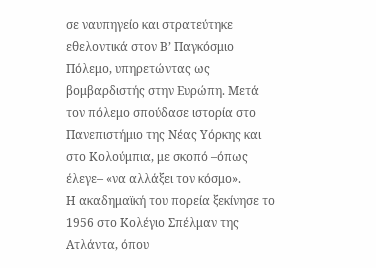σε ναυπηγείο και στρατεύτηκε εθελοντικά στον Β’ Παγκόσμιο Πόλεμο, υπηρετώντας ως βομβαρδιστής στην Ευρώπη. Μετά τον πόλεμο σπούδασε ιστορία στο Πανεπιστήμιο της Νέας Υόρκης και στο Κολούμπια, με σκοπό –όπως έλεγε– «να αλλάξει τον κόσμο».
Η ακαδημαϊκή του πορεία ξεκίνησε το 1956 στο Κολέγιο Σπέλμαν της Ατλάντα, όπου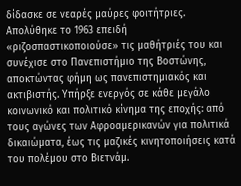δίδασκε σε νεαρές μαύρες φοιτήτριες. Απολύθηκε το 1963 επειδή «ριζοσπαστικοποιούσε» τις μαθήτριές του και συνέχισε στο Πανεπιστήμιο της Βοστώνης, αποκτώντας φήμη ως πανεπιστημιακός και ακτιβιστής. Υπήρξε ενεργός σε κάθε μεγάλο κοινωνικό και πολιτικό κίνημα της εποχής: από τους αγώνες των Αφροαμερικανών για πολιτικά δικαιώματα, έως τις μαζικές κινητοποιήσεις κατά του πολέμου στο Βιετνάμ.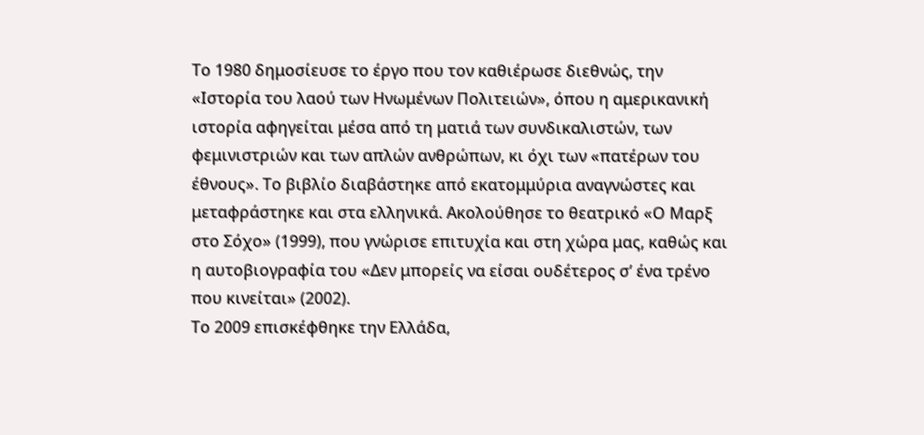Το 1980 δημοσίευσε το έργο που τον καθιέρωσε διεθνώς, την «Ιστορία του λαού των Ηνωμένων Πολιτειών», όπου η αμερικανική ιστορία αφηγείται μέσα από τη ματιά των συνδικαλιστών, των φεμινιστριών και των απλών ανθρώπων, κι όχι των «πατέρων του έθνους». Το βιβλίο διαβάστηκε από εκατομμύρια αναγνώστες και μεταφράστηκε και στα ελληνικά. Ακολούθησε το θεατρικό «Ο Μαρξ στο Σόχο» (1999), που γνώρισε επιτυχία και στη χώρα μας, καθώς και η αυτοβιογραφία του «Δεν μπορείς να είσαι ουδέτερος σ’ ένα τρένο που κινείται» (2002).
Το 2009 επισκέφθηκε την Ελλάδα,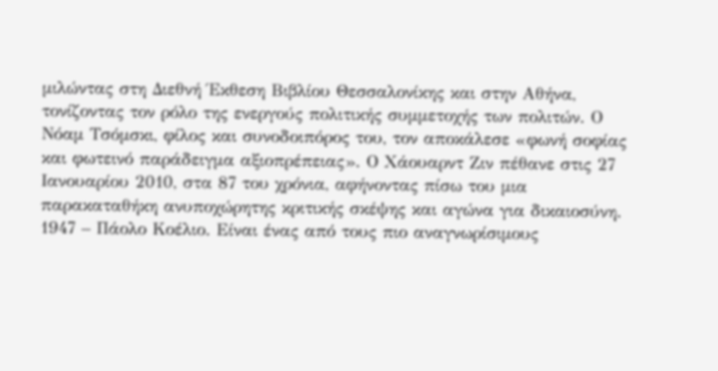μιλώντας στη Διεθνή Έκθεση Βιβλίου Θεσσαλονίκης και στην Αθήνα, τονίζοντας τον ρόλο της ενεργούς πολιτικής συμμετοχής των πολιτών. Ο Νόαμ Τσόμσκι, φίλος και συνοδοιπόρος του, τον αποκάλεσε «φωνή σοφίας και φωτεινό παράδειγμα αξιοπρέπειας». Ο Χάουαρντ Ζιν πέθανε στις 27 Ιανουαρίου 2010, στα 87 του χρόνια, αφήνοντας πίσω του μια παρακαταθήκη ανυποχώρητης κριτικής σκέψης και αγώνα για δικαιοσύνη.
1947 – Πάολο Κοέλιο. Είναι ένας από τους πιο αναγνωρίσιμους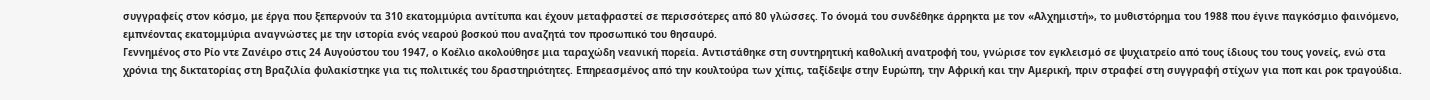συγγραφείς στον κόσμο, με έργα που ξεπερνούν τα 310 εκατομμύρια αντίτυπα και έχουν μεταφραστεί σε περισσότερες από 80 γλώσσες. Το όνομά του συνδέθηκε άρρηκτα με τον «Αλχημιστή», το μυθιστόρημα του 1988 που έγινε παγκόσμιο φαινόμενο, εμπνέοντας εκατομμύρια αναγνώστες με την ιστορία ενός νεαρού βοσκού που αναζητά τον προσωπικό του θησαυρό.
Γεννημένος στο Ρίο ντε Ζανέιρο στις 24 Αυγούστου του 1947, ο Κοέλιο ακολούθησε μια ταραχώδη νεανική πορεία. Αντιστάθηκε στη συντηρητική καθολική ανατροφή του, γνώρισε τον εγκλεισμό σε ψυχιατρείο από τους ίδιους του τους γονείς, ενώ στα χρόνια της δικτατορίας στη Βραζιλία φυλακίστηκε για τις πολιτικές του δραστηριότητες. Επηρεασμένος από την κουλτούρα των χίπις, ταξίδεψε στην Ευρώπη, την Αφρική και την Αμερική, πριν στραφεί στη συγγραφή στίχων για ποπ και ροκ τραγούδια.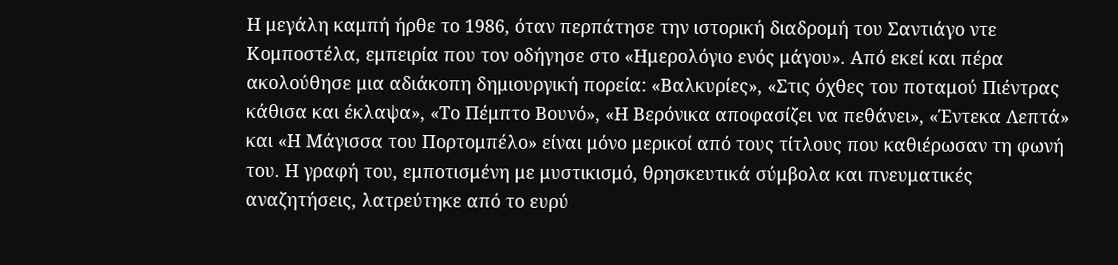Η μεγάλη καμπή ήρθε το 1986, όταν περπάτησε την ιστορική διαδρομή του Σαντιάγο ντε Κομποστέλα, εμπειρία που τον οδήγησε στο «Ημερολόγιο ενός μάγου». Από εκεί και πέρα ακολούθησε μια αδιάκοπη δημιουργική πορεία: «Βαλκυρίες», «Στις όχθες του ποταμού Πιέντρας κάθισα και έκλαψα», «Το Πέμπτο Βουνό», «Η Βερόνικα αποφασίζει να πεθάνει», «Έντεκα Λεπτά» και «Η Μάγισσα του Πορτομπέλο» είναι μόνο μερικοί από τους τίτλους που καθιέρωσαν τη φωνή του. Η γραφή του, εμποτισμένη με μυστικισμό, θρησκευτικά σύμβολα και πνευματικές αναζητήσεις, λατρεύτηκε από το ευρύ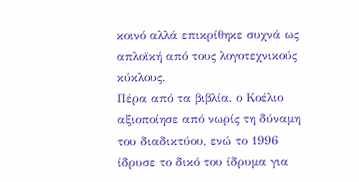κοινό αλλά επικρίθηκε συχνά ως απλοϊκή από τους λογοτεχνικούς κύκλους.
Πέρα από τα βιβλία, ο Κοέλιο αξιοποίησε από νωρίς τη δύναμη του διαδικτύου, ενώ το 1996 ίδρυσε το δικό του ίδρυμα για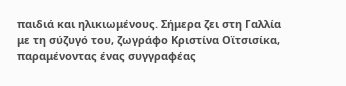παιδιά και ηλικιωμένους. Σήμερα ζει στη Γαλλία με τη σύζυγό του, ζωγράφο Κριστίνα Οϊτσισίκα, παραμένοντας ένας συγγραφέας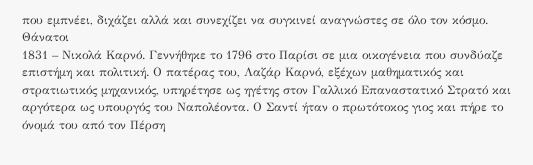που εμπνέει, διχάζει αλλά και συνεχίζει να συγκινεί αναγνώστες σε όλο τον κόσμο.
Θάνατοι
1831 – Νικολά Καρνό. Γεννήθηκε το 1796 στο Παρίσι σε μια οικογένεια που συνδύαζε επιστήμη και πολιτική. Ο πατέρας του, Λαζάρ Καρνό, εξέχων μαθηματικός και στρατιωτικός μηχανικός, υπηρέτησε ως ηγέτης στον Γαλλικό Επαναστατικό Στρατό και αργότερα ως υπουργός του Ναπολέοντα. Ο Σαντί ήταν ο πρωτότοκος γιος και πήρε το όνομά του από τον Πέρση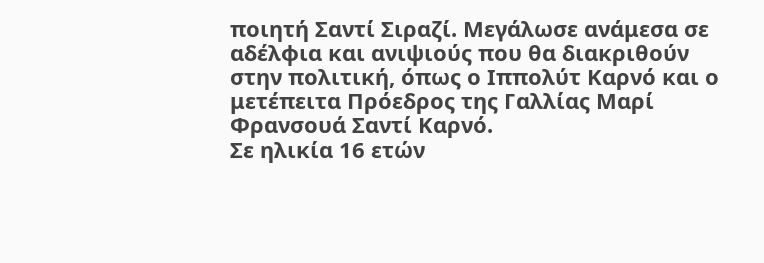ποιητή Σαντί Σιραζί. Μεγάλωσε ανάμεσα σε αδέλφια και ανιψιούς που θα διακριθούν στην πολιτική, όπως ο Ιππολύτ Καρνό και ο μετέπειτα Πρόεδρος της Γαλλίας Μαρί Φρανσουά Σαντί Καρνό.
Σε ηλικία 16 ετών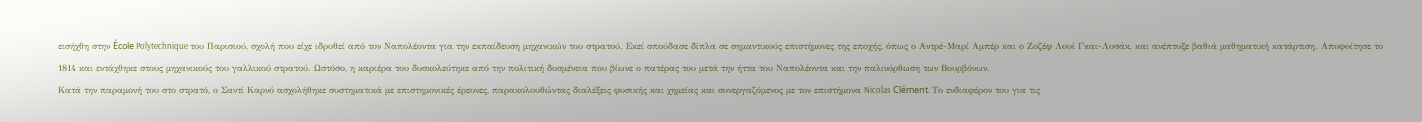εισήχθη στην École Polytechnique του Παρισιού, σχολή που είχε ιδρυθεί από τον Ναπολέοντα για την εκπαίδευση μηχανικών του στρατού. Εκεί σπούδασε δίπλα σε σημαντικούς επιστήμονες της εποχής, όπως ο Αντρέ-Μαρί Αμπέρ και ο Ζοζέφ Λουί Γκαι-Λυσάκ, και ανέπτυξε βαθιά μαθηματική κατάρτιση. Αποφοίτησε το 1814 και εντάχθηκε στους μηχανικούς του γαλλικού στρατού. Ωστόσο, η καριέρα του δυσκολεύτηκε από την πολιτική δυσμένεια που βίωνε ο πατέρας του μετά την ήττα του Ναπολέοντα και την παλινόρθωση των Βουρβόνων.
Κατά την παραμονή του στο στρατό, ο Σαντί Καρνό ασχολήθηκε συστηματικά με επιστημονικές έρευνες, παρακολουθώντας διαλέξεις φυσικής και χημείας και συνεργαζόμενος με τον επιστήμονα Nicolas Clément. Το ενδιαφέρον του για τις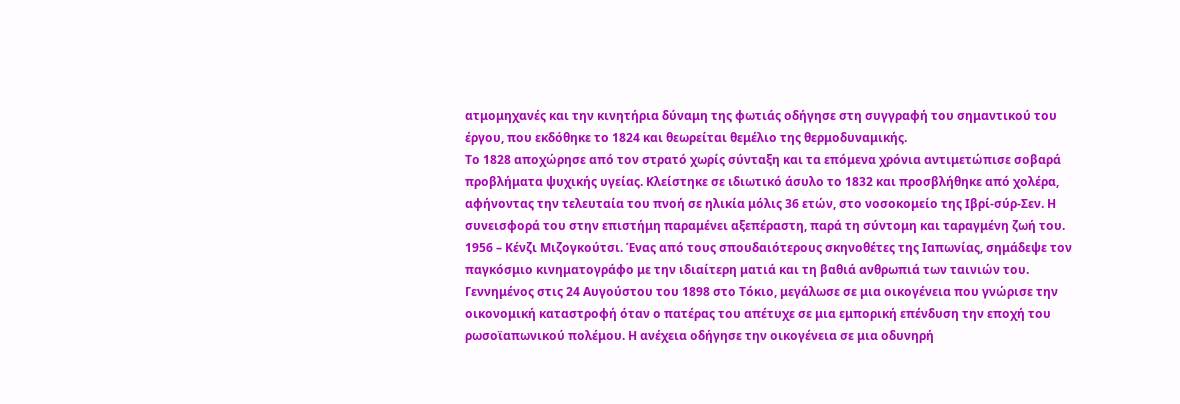ατμομηχανές και την κινητήρια δύναμη της φωτιάς οδήγησε στη συγγραφή του σημαντικού του έργου, που εκδόθηκε το 1824 και θεωρείται θεμέλιο της θερμοδυναμικής.
Το 1828 αποχώρησε από τον στρατό χωρίς σύνταξη και τα επόμενα χρόνια αντιμετώπισε σοβαρά προβλήματα ψυχικής υγείας. Κλείστηκε σε ιδιωτικό άσυλο το 1832 και προσβλήθηκε από χολέρα, αφήνοντας την τελευταία του πνοή σε ηλικία μόλις 36 ετών, στο νοσοκομείο της Ιβρί-σύρ-Σεν. Η συνεισφορά του στην επιστήμη παραμένει αξεπέραστη, παρά τη σύντομη και ταραγμένη ζωή του.
1956 – Κένζι Μιζογκούτσι. Ένας από τους σπουδαιότερους σκηνοθέτες της Ιαπωνίας, σημάδεψε τον παγκόσμιο κινηματογράφο με την ιδιαίτερη ματιά και τη βαθιά ανθρωπιά των ταινιών του. Γεννημένος στις 24 Αυγούστου του 1898 στο Τόκιο, μεγάλωσε σε μια οικογένεια που γνώρισε την οικονομική καταστροφή όταν ο πατέρας του απέτυχε σε μια εμπορική επένδυση την εποχή του ρωσοϊαπωνικού πολέμου. Η ανέχεια οδήγησε την οικογένεια σε μια οδυνηρή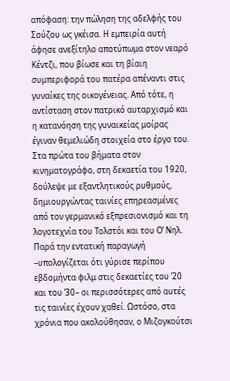απόφαση: την πώληση της αδελφής του Σούζου ως γκέισα. Η εμπειρία αυτή άφησε ανεξίτηλο αποτύπωμα στον νεαρό Κέντζι, που βίωσε και τη βίαιη συμπεριφορά του πατέρα απέναντι στις γυναίκες της οικογένειας. Από τότε, η αντίσταση στον πατρικό αυταρχισμό και η κατανόηση της γυναικείας μοίρας έγιναν θεμελιώδη στοιχεία στο έργο του.
Στα πρώτα του βήματα στον κινηματογράφο, στη δεκαετία του 1920, δούλεψε με εξαντλητικούς ρυθμούς, δημιουργώντας ταινίες επηρεασμένες από τον γερμανικό εξπρεσιονισμό και τη λογοτεχνία του Τολστόι και του Ο’ Νηλ. Παρά την εντατική παραγωγή –υπολογίζεται ότι γύρισε περίπου εβδομήντα φιλμ στις δεκαετίες του ’20 και του ’30– οι περισσότερες από αυτές τις ταινίες έχουν χαθεί. Ωστόσο, στα χρόνια που ακολούθησαν, ο Μιζογκούτσι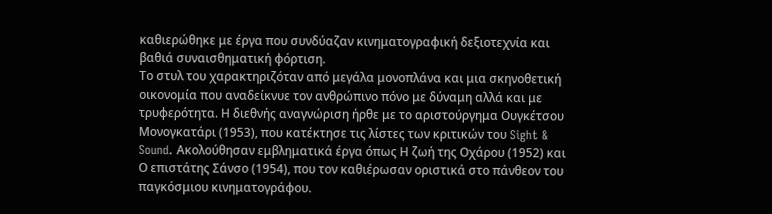καθιερώθηκε με έργα που συνδύαζαν κινηματογραφική δεξιοτεχνία και βαθιά συναισθηματική φόρτιση.
Το στυλ του χαρακτηριζόταν από μεγάλα μονοπλάνα και μια σκηνοθετική οικονομία που αναδείκνυε τον ανθρώπινο πόνο με δύναμη αλλά και με τρυφερότητα. Η διεθνής αναγνώριση ήρθε με το αριστούργημα Ουγκέτσου Μονογκατάρι (1953), που κατέκτησε τις λίστες των κριτικών του Sight & Sound. Ακολούθησαν εμβληματικά έργα όπως Η ζωή της Οχάρου (1952) και Ο επιστάτης Σάνσο (1954), που τον καθιέρωσαν οριστικά στο πάνθεον του παγκόσμιου κινηματογράφου.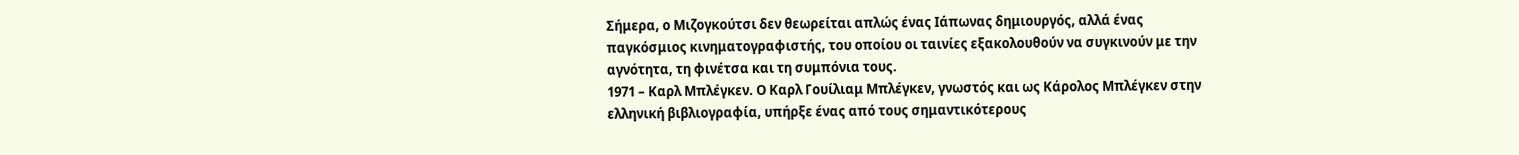Σήμερα, ο Μιζογκούτσι δεν θεωρείται απλώς ένας Ιάπωνας δημιουργός, αλλά ένας παγκόσμιος κινηματογραφιστής, του οποίου οι ταινίες εξακολουθούν να συγκινούν με την αγνότητα, τη φινέτσα και τη συμπόνια τους.
1971 – Καρλ Μπλέγκεν. Ο Καρλ Γουίλιαμ Μπλέγκεν, γνωστός και ως Κάρολος Μπλέγκεν στην ελληνική βιβλιογραφία, υπήρξε ένας από τους σημαντικότερους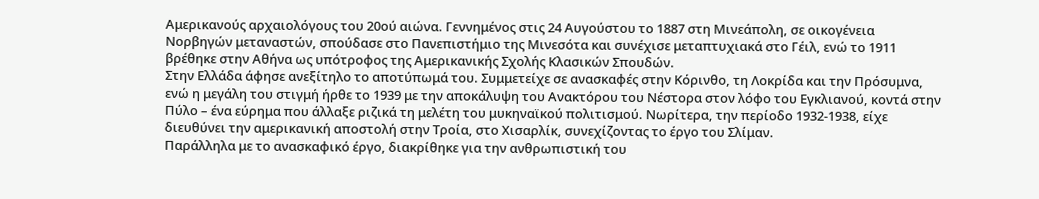Αμερικανούς αρχαιολόγους του 20ού αιώνα. Γεννημένος στις 24 Αυγούστου το 1887 στη Μινεάπολη, σε οικογένεια Νορβηγών μεταναστών, σπούδασε στο Πανεπιστήμιο της Μινεσότα και συνέχισε μεταπτυχιακά στο Γέιλ, ενώ το 1911 βρέθηκε στην Αθήνα ως υπότροφος της Αμερικανικής Σχολής Κλασικών Σπουδών.
Στην Ελλάδα άφησε ανεξίτηλο το αποτύπωμά του. Συμμετείχε σε ανασκαφές στην Κόρινθο, τη Λοκρίδα και την Πρόσυμνα, ενώ η μεγάλη του στιγμή ήρθε το 1939 με την αποκάλυψη του Ανακτόρου του Νέστορα στον λόφο του Εγκλιανού, κοντά στην Πύλο – ένα εύρημα που άλλαξε ριζικά τη μελέτη του μυκηναϊκού πολιτισμού. Νωρίτερα, την περίοδο 1932-1938, είχε διευθύνει την αμερικανική αποστολή στην Τροία, στο Χισαρλίκ, συνεχίζοντας το έργο του Σλίμαν.
Παράλληλα με το ανασκαφικό έργο, διακρίθηκε για την ανθρωπιστική του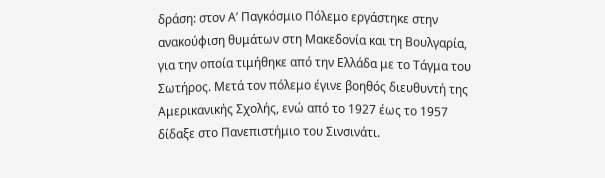δράση: στον Α’ Παγκόσμιο Πόλεμο εργάστηκε στην ανακούφιση θυμάτων στη Μακεδονία και τη Βουλγαρία, για την οποία τιμήθηκε από την Ελλάδα με το Τάγμα του Σωτήρος. Μετά τον πόλεμο έγινε βοηθός διευθυντή της Αμερικανικής Σχολής, ενώ από το 1927 έως το 1957 δίδαξε στο Πανεπιστήμιο του Σινσινάτι.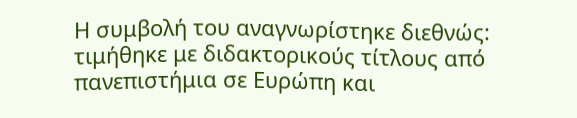Η συμβολή του αναγνωρίστηκε διεθνώς: τιμήθηκε με διδακτορικούς τίτλους από πανεπιστήμια σε Ευρώπη και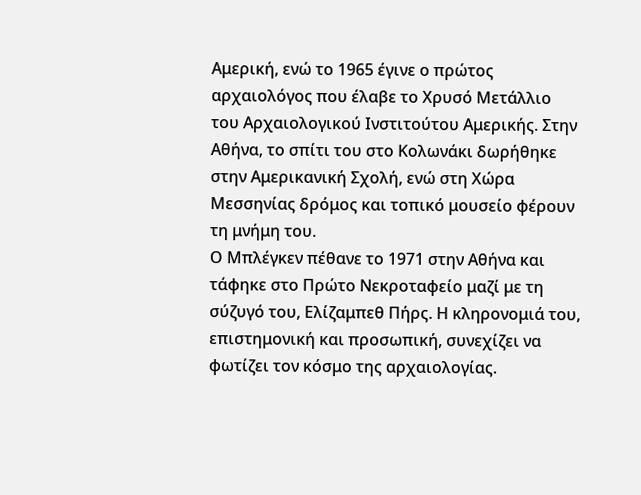Αμερική, ενώ το 1965 έγινε ο πρώτος αρχαιολόγος που έλαβε το Χρυσό Μετάλλιο του Αρχαιολογικού Ινστιτούτου Αμερικής. Στην Αθήνα, το σπίτι του στο Κολωνάκι δωρήθηκε στην Αμερικανική Σχολή, ενώ στη Χώρα Μεσσηνίας δρόμος και τοπικό μουσείο φέρουν τη μνήμη του.
Ο Μπλέγκεν πέθανε το 1971 στην Αθήνα και τάφηκε στο Πρώτο Νεκροταφείο μαζί με τη σύζυγό του, Ελίζαμπεθ Πήρς. Η κληρονομιά του, επιστημονική και προσωπική, συνεχίζει να φωτίζει τον κόσμο της αρχαιολογίας.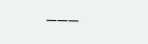———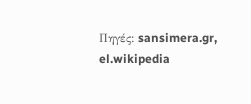Πηγές: sansimera.gr, el.wikipedia